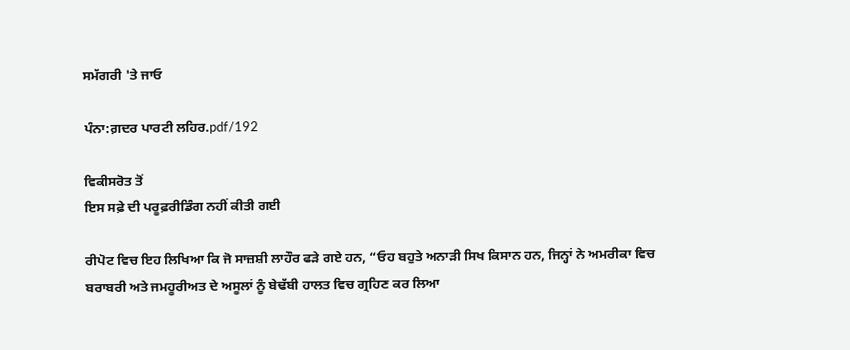ਸਮੱਗਰੀ 'ਤੇ ਜਾਓ

ਪੰਨਾ:ਗ਼ਦਰ ਪਾਰਟੀ ਲਹਿਰ.pdf/192

ਵਿਕੀਸਰੋਤ ਤੋਂ
ਇਸ ਸਫ਼ੇ ਦੀ ਪਰੂਫ਼ਰੀਡਿੰਗ ਨਹੀਂ ਕੀਤੀ ਗਈ

ਰੀਪੋਟ ਵਿਚ ਇਹ ਲਿਖਿਆ ਕਿ ਜੋ ਸਾਜ਼ਸ਼ੀ ਲਾਹੌਰ ਫੜੇ ਗਏ ਹਨ, “ਓਹ ਬਹੁਤੇ ਅਨਾੜੀ ਸਿਖ ਕਿਸਾਨ ਹਨ, ਜਿਨ੍ਹਾਂ ਨੇ ਅਮਰੀਕਾ ਵਿਚ ਬਰਾਬਰੀ ਅਤੇ ਜਮਹੂਰੀਅਤ ਦੇ ਅਸੂਲਾਂ ਨੂੰ ਬੇਢੱਬੀ ਹਾਲਤ ਵਿਚ ਗ੍ਰਹਿਣ ਕਰ ਲਿਆ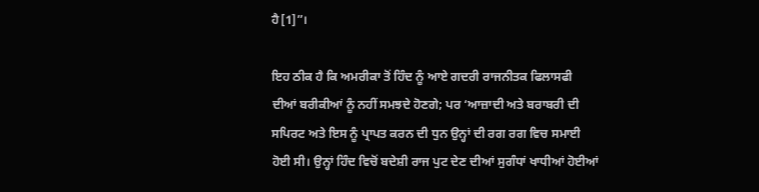ਹੈ[1]”।

ਇਹ ਠੀਕ ਹੈ ਕਿ ਅਮਰੀਕਾ ਤੋਂ ਹਿੰਦ ਨੂੰ ਆਏ ਗਦਰੀ ਰਾਜਨੀਤਕ ਫਿਲਾਸਫੀ ਦੀਆਂ ਬਰੀਕੀਆਂ ਨੂੰ ਨਹੀਂ ਸਮਝਦੇ ਹੋਣਗੇ; ਪਰ ‘ਆਜ਼ਾਦੀ ਅਤੇ ਬਰਾਬਰੀ ਦੀ ਸਪਿਰਟ ਅਤੇ ਇਸ ਨੂੰ ਪ੍ਰਾਪਤ ਕਰਨ ਦੀ ਧੁਨ ਉਨ੍ਹਾਂ ਦੀ ਰਗ ਰਗ ਵਿਚ ਸਮਾਈ ਹੋਈ ਸੀ। ਉਨ੍ਹਾਂ ਹਿੰਦ ਵਿਚੋਂ ਬਦੇਸ਼ੀ ਰਾਜ ਪੁਟ ਦੇਣ ਦੀਆਂ ਸੁਗੰਧਾਂ ਖਾਧੀਆਂ ਹੋਈਆਂ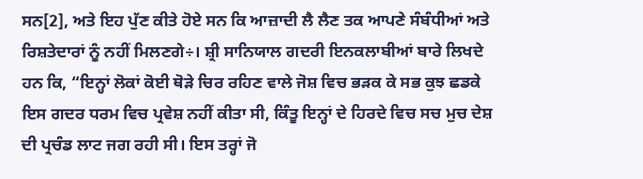ਸਨ[2], ਅਤੇ ਇਹ ਪੁੱਣ ਕੀਤੇ ਹੋਏ ਸਨ ਕਿ ਆਜ਼ਾਦੀ ਲੈ ਲੈਣ ਤਕ ਆਪਣੇ ਸੰਬੰਧੀਆਂ ਅਤੇ ਰਿਸ਼ਤੇਦਾਰਾਂ ਨੂੰ ਨਹੀਂ ਮਿਲਣਗੇ÷। ਸ਼੍ਰੀ ਸਾਨਿਯਾਲ ਗਦਰੀ ਇਨਕਲਾਬੀਆਂ ਬਾਰੇ ਲਿਖਦੇ ਹਨ ਕਿ, “ਇਨ੍ਹਾਂ ਲੋਕਾਂ ਕੋਈ ਥੋੜੇ ਚਿਰ ਰਹਿਣ ਵਾਲੇ ਜੋਸ਼ ਵਿਚ ਭੜਕ ਕੇ ਸਭ ਕੁਝ ਛਡਕੇ ਇਸ ਗਦਰ ਧਰਮ ਵਿਚ ਪ੍ਰਵੇਸ਼ ਨਹੀਂ ਕੀਤਾ ਸੀ, ਕਿੰਤੂ ਇਨ੍ਹਾਂ ਦੇ ਹਿਰਦੇ ਵਿਚ ਸਚ ਮੁਚ ਦੇਸ਼ ਦੀ ਪ੍ਰਚੰਡ ਲਾਟ ਜਗ ਰਹੀ ਸੀ। ਇਸ ਤਰ੍ਹਾਂ ਜੋ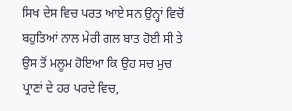ਸਿਖ ਦੇਸ ਵਿਚ ਪਰਤ ਆਏ ਸਨ ਉਨ੍ਹਾਂ ਵਿਚੋਂ ਬਹੁਤਿਆਂ ਨਾਲ ਮੇਰੀ ਗਲ ਬਾਤ ਹੋਈ ਸੀ ਤੇ ਉਸ ਤੋਂ ਮਲੂਮ ਹੋਇਆ ਕਿ ਉਹ ਸਚ ਮੁਚ ਪ੍ਰਾਣਾਂ ਦੇ ਹਰ ਪਰਦੇ ਵਿਚ,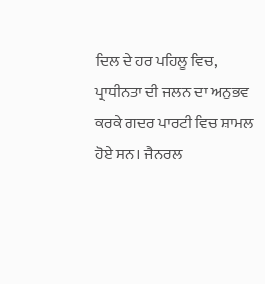ਦਿਲ ਦੇ ਹਰ ਪਹਿਲੂ ਵਿਚ, ਪ੍ਰਾਧੀਨਤਾ ਦੀ ਜਲਨ ਦਾ ਅਨੁਭਵ ਕਰਕੇ ਗਦਰ ਪਾਰਟੀ ਵਿਚ ਸ਼ਾਮਲ ਹੋਏ ਸਨ। ਜੈਨਰਲ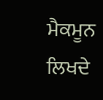ਮੈਕਮੂਨ ਲਿਖਦੇ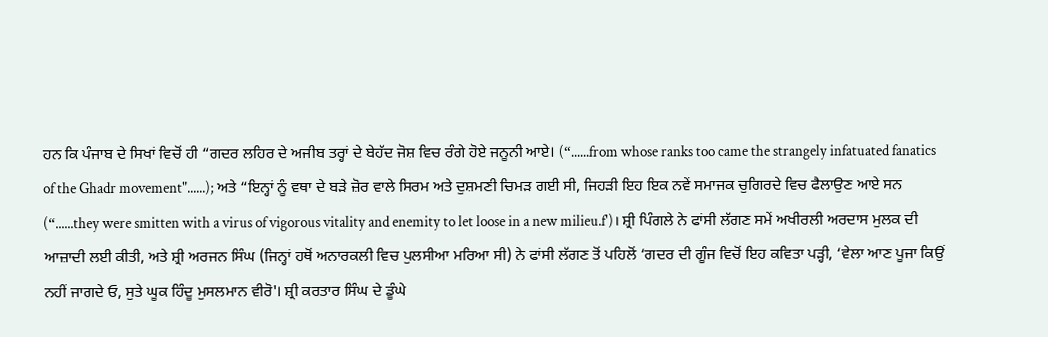ਹਨ ਕਿ ਪੰਜਾਬ ਦੇ ਸਿਖਾਂ ਵਿਚੋਂ ਹੀ “ਗਦਰ ਲਹਿਰ ਦੇ ਅਜੀਬ ਤਰ੍ਹਾਂ ਦੇ ਬੇਹੱਦ ਜੋਸ਼ ਵਿਚ ਰੰਗੇ ਹੋਏ ਜਨੂਨੀ ਆਏ। (“......from whose ranks too came the strangely infatuated fanatics of the Ghadr movement"......); ਅਤੇ “ਇਨ੍ਹਾਂ ਨੂੰ ਵਥਾ ਦੇ ਬੜੇ ਜ਼ੋਰ ਵਾਲੇ ਸਿਰਮ ਅਤੇ ਦੁਸ਼ਮਣੀ ਚਿਮੜ ਗਈ ਸੀ, ਜਿਹੜੀ ਇਹ ਇਕ ਨਵੇਂ ਸਮਾਜਕ ਚੁਗਿਰਦੇ ਵਿਚ ਫੈਲਾਉਣ ਆਏ ਸਨ (“......they were smitten with a virus of vigorous vitality and enemity to let loose in a new milieu.f')। ਸ਼੍ਰੀ ਪਿੰਗਲੇ ਨੇ ਫਾਂਸੀ ਲੱਗਣ ਸਮੇਂ ਅਖੀਰਲੀ ਅਰਦਾਸ ਮੁਲਕ ਦੀ ਆਜ਼ਾਦੀ ਲਈ ਕੀਤੀ, ਅਤੇ ਸ਼੍ਰੀ ਅਰਜਨ ਸਿੰਘ (ਜਿਨ੍ਹਾਂ ਹਥੋਂ ਅਨਾਰਕਲੀ ਵਿਚ ਪੁਲਸੀਆ ਮਰਿਆ ਸੀ) ਨੇ ਫਾਂਸੀ ਲੱਗਣ ਤੋਂ ਪਹਿਲੋਂ ‘ਗਦਰ ਦੀ ਗੂੰਜ ਵਿਚੋਂ ਇਹ ਕਵਿਤਾ ਪੜ੍ਹੀ, ‘ਵੇਲਾ ਆਣ ਪੂਜਾ ਕਿਉਂ ਨਹੀਂ ਜਾਗਦੇ ਓ, ਸੁਤੇ ਘੂਕ ਹਿੰਦੂ ਮੁਸਲਮਾਨ ਵੀਰੋ'। ਸ਼੍ਰੀ ਕਰਤਾਰ ਸਿੰਘ ਦੇ ਡੂੰਘੇ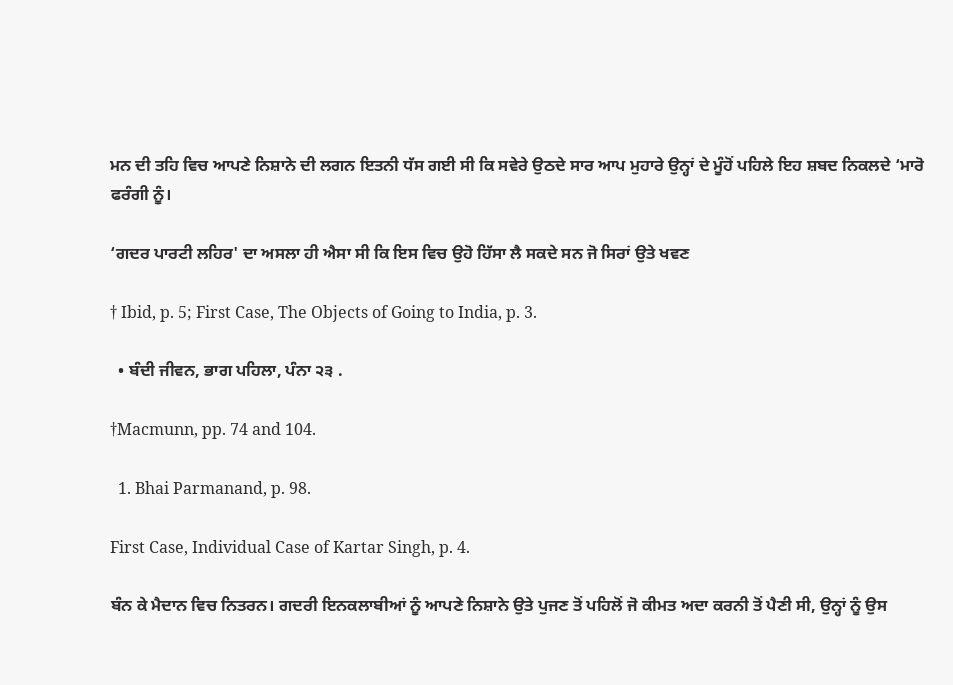ਮਨ ਦੀ ਤਹਿ ਵਿਚ ਆਪਣੇ ਨਿਸ਼ਾਨੇ ਦੀ ਲਗਨ ਇਤਨੀ ਧੱਸ ਗਈ ਸੀ ਕਿ ਸਵੇਰੇ ਉਠਦੇ ਸਾਰ ਆਪ ਮੁਹਾਰੇ ਉਨ੍ਹਾਂ ਦੇ ਮੂੰਹੋਂ ਪਹਿਲੇ ਇਹ ਸ਼ਬਦ ਨਿਕਲਦੇ ‘ਮਾਰੋ ਫਰੰਗੀ ਨੂੰ।

‘ਗਦਰ ਪਾਰਟੀ ਲਹਿਰ' ਦਾ ਅਸਲਾ ਹੀ ਐਸਾ ਸੀ ਕਿ ਇਸ ਵਿਚ ਉਹੋ ਹਿੱਸਾ ਲੈ ਸਕਦੇ ਸਨ ਜੋ ਸਿਰਾਂ ਉਤੇ ਖਵਣ

† Ibid, p. 5; First Case, The Objects of Going to India, p. 3.

  • ਬੰਦੀ ਜੀਵਨ, ਭਾਗ ਪਹਿਲਾ, ਪੰਨਾ ੨੩ .

†Macmunn, pp. 74 and 104.

  1. Bhai Parmanand, p. 98.

First Case, Individual Case of Kartar Singh, p. 4.

ਬੰਨ ਕੇ ਮੈਦਾਨ ਵਿਚ ਨਿਤਰਨ। ਗਦਰੀ ਇਨਕਲਾਬੀਆਂ ਨੂੰ ਆਪਣੇ ਨਿਸ਼ਾਨੇ ਉਤੇ ਪੁਜਣ ਤੋਂ ਪਹਿਲੋਂ ਜੋ ਕੀਮਤ ਅਦਾ ਕਰਨੀ ਤੋਂ ਪੈਣੀ ਸੀ, ਉਨ੍ਹਾਂ ਨੂੰ ਉਸ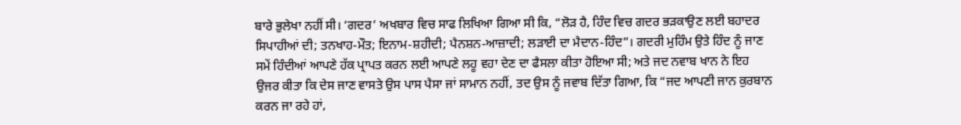ਬਾਰੇ ਭੁਲੇਖਾ ਨਹੀਂ ਸੀ। ‘ਗਦਰ’ ਅਖਬਾਰ ਵਿਚ ਸਾਫ ਲਿਖਿਆ ਗਿਆ ਸੀ ਕਿ, “ਲੋੜ ਹੈ, ਹਿੰਦ ਵਿਚ ਗਦਰ ਭੜਕਾਉਣ ਲਈ ਬਹਾਦਰ ਸਿਪਾਹੀਆਂ ਦੀ; ਤਨਖਾਹ-ਮੌਤ; ਇਨਾਮ-ਸ਼ਹੀਦੀ; ਪੈਨਸ਼ਨ-ਆਜ਼ਾਦੀ; ਲੜਾਈ ਦਾ ਮੈਦਾਨ-ਹਿੰਦ”। ਗਦਰੀ ਮੁਹਿੰਮ ਉਤੇ ਹਿੰਦ ਨੂੰ ਜਾਣ ਸਮੇਂ ਹਿੰਦੀਆਂ ਆਪਣੇ ਹੱਕ ਪ੍ਰਾਪਤ ਕਰਨ ਲਈ ਆਪਣੇ ਲਹੂ ਵਹਾ ਦੇਣ ਦਾ ਫੈਸਲਾ ਕੀਤਾ ਹੋਇਆ ਸੀ; ਅਤੇ ਜਦ ਨਵਾਬ ਖਾਨ ਨੇ ਇਹ ਉਜਰ ਕੀਤਾ ਕਿ ਦੇਸ ਜਾਣ ਵਾਸਤੇ ਉਸ ਪਾਸ ਪੈਸਾ ਜਾਂ ਸਾਮਾਨ ਨਹੀਂ, ਤਦ ਉਸ ਨੂੰ ਜਵਾਬ ਦਿੱਤਾ ਗਿਆ, ਕਿ “ਜਦ ਆਪਣੀ ਜਾਨ ਕੁਰਬਾਨ ਕਰਨ ਜਾ ਰਹੇ ਹਾਂ,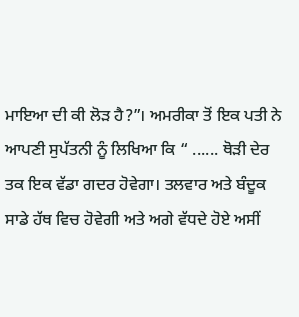ਮਾਇਆ ਦੀ ਕੀ ਲੋੜ ਹੈ?”। ਅਮਰੀਕਾ ਤੋਂ ਇਕ ਪਤੀ ਨੇ ਆਪਣੀ ਸੁਪੱਤਨੀ ਨੂੰ ਲਿਖਿਆ ਕਿ “ ...... ਥੋੜੀ ਦੇਰ ਤਕ ਇਕ ਵੱਡਾ ਗਦਰ ਹੋਵੇਗਾ। ਤਲਵਾਰ ਅਤੇ ਬੰਦੂਕ ਸਾਡੇ ਹੱਥ ਵਿਚ ਹੋਵੇਗੀ ਅਤੇ ਅਗੇ ਵੱਧਦੇ ਹੋਏ ਅਸੀਂ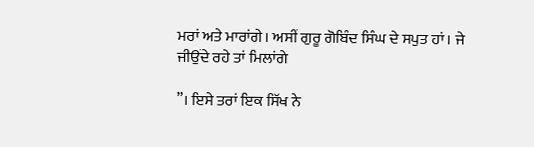ਮਰਾਂ ਅਤੇ ਮਾਰਾਂਗੇ। ਅਸੀਂ ਗੁਰੂ ਗੋਬਿੰਦ ਸਿੰਘ ਦੇ ਸਪੁਤ ਹਾਂ। ਜੇ ਜੀਉਂਦੇ ਰਹੇ ਤਾਂ ਮਿਲਾਂਗੇ

”। ਇਸੇ ਤਰਾਂ ਇਕ ਸਿੱਖ ਨੇ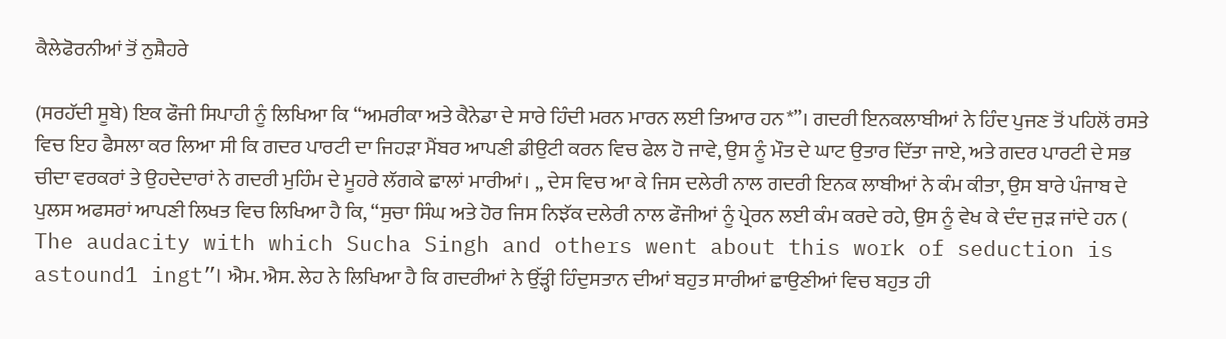ਕੈਲੇਫੋਰਨੀਆਂ ਤੋਂ ਨੁਸ਼ੈਹਰੇ

(ਸਰਹੱਦੀ ਸੂਬੇ) ਇਕ ਫੌਜੀ ਸਿਪਾਹੀ ਨੂੰ ਲਿਖਿਆ ਕਿ “ਅਮਰੀਕਾ ਅਤੇ ਕੈਨੇਡਾ ਦੇ ਸਾਰੇ ਹਿੰਦੀ ਮਰਨ ਮਾਰਨ ਲਈ ਤਿਆਰ ਹਨ*”। ਗਦਰੀ ਇਨਕਲਾਬੀਆਂ ਨੇ ਹਿੰਦ ਪੁਜਣ ਤੋਂ ਪਹਿਲੋਂ ਰਸਤੇ ਵਿਚ ਇਹ ਫੈਸਲਾ ਕਰ ਲਿਆ ਸੀ ਕਿ ਗਦਰ ਪਾਰਟੀ ਦਾ ਜਿਹੜਾ ਮੈਂਬਰ ਆਪਣੀ ਡੀਉਟੀ ਕਰਨ ਵਿਚ ਫੇਲ ਹੋ ਜਾਵੇ, ਉਸ ਨੂੰ ਮੌਤ ਦੇ ਘਾਟ ਉਤਾਰ ਦਿੱਤਾ ਜਾਏ, ਅਤੇ ਗਦਰ ਪਾਰਟੀ ਦੇ ਸਭ ਚੀਦਾ ਵਰਕਰਾਂ ਤੇ ਉਹਦੇਦਾਰਾਂ ਨੇ ਗਦਰੀ ਮੁਹਿੰਮ ਦੇ ਮੂਹਰੇ ਲੱਗਕੇ ਛਾਲਾਂ ਮਾਰੀਆਂ। ,, ਦੇਸ ਵਿਚ ਆ ਕੇ ਜਿਸ ਦਲੇਰੀ ਨਾਲ ਗਦਰੀ ਇਨਕ ਲਾਬੀਆਂ ਨੇ ਕੰਮ ਕੀਤਾ, ਉਸ ਬਾਰੇ ਪੰਜਾਬ ਦੇ ਪੁਲਸ ਅਫਸਰਾਂ ਆਪਣੀ ਲਿਖਤ ਵਿਚ ਲਿਖਿਆ ਹੈ ਕਿ, “ਸੁਚਾ ਸਿੰਘ ਅਤੇ ਹੋਰ ਜਿਸ ਨਿਝੱਕ ਦਲੇਰੀ ਨਾਲ ਫੌਜੀਆਂ ਨੂੰ ਪ੍ਰੇਰਨ ਲਈ ਕੰਮ ਕਰਦੇ ਰਹੇ, ਉਸ ਨੂੰ ਵੇਖ ਕੇ ਦੰਦ ਜੁੜ ਜਾਂਦੇ ਹਨ ( The audacity with which Sucha Singh and others went about this work of seduction is astound1 ingt”। ਐਮ. ਐਸ. ਲੇਹ ਨੇ ਲਿਖਿਆ ਹੈ ਕਿ ਗਦਰੀਆਂ ਨੇ ਉੱੜ੍ਹੀ ਹਿੰਦੁਸਤਾਨ ਦੀਆਂ ਬਹੁਤ ਸਾਰੀਆਂ ਛਾਉਣੀਆਂ ਵਿਚ ਬਹੁਤ ਹੀ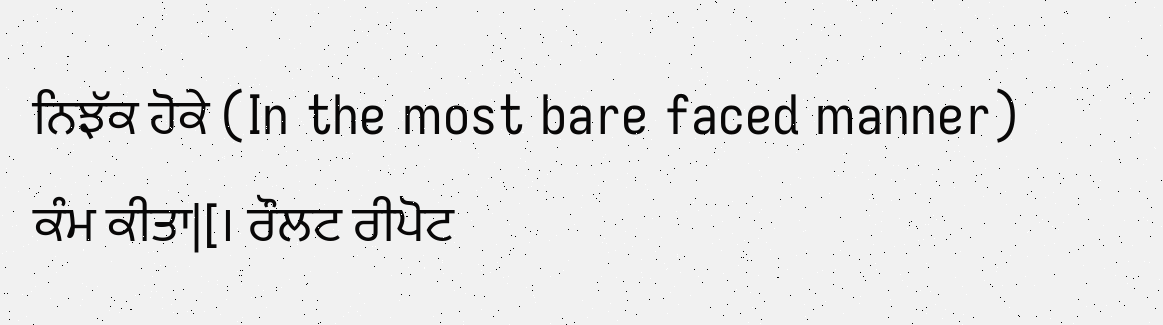ਨਿਝੱਕ ਹੋਕੇ (In the most bare faced manner) ਕੰਮ ਕੀਤਾ|[। ਰੌਲਟ ਰੀਪੋਟ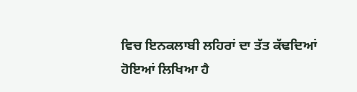ਵਿਚ ਇਨਕਲਾਬੀ ਲਹਿਰਾਂ ਦਾ ਤੱਤ ਕੱਢਦਿਆਂ ਹੋਇਆਂ ਲਿਖਿਆ ਹੈ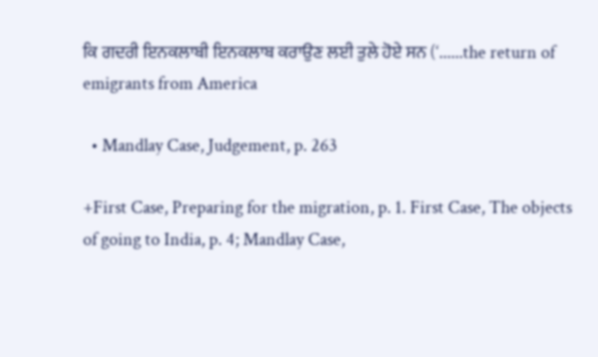ਕਿ ਗਦਰੀ ਇਨਕਲਾਬੀ ਇਨਕਲਾਬ ਕਰਾਉਣ ਲਈ ਤੁਲੇ ਹੋਏ ਸਨ (‘......the return of emigrants from America

  • Mandlay Case, Judgement, p. 263

+First Case, Preparing for the migration, p. 1. First Case, The objects of going to India, p. 4; Mandlay Case,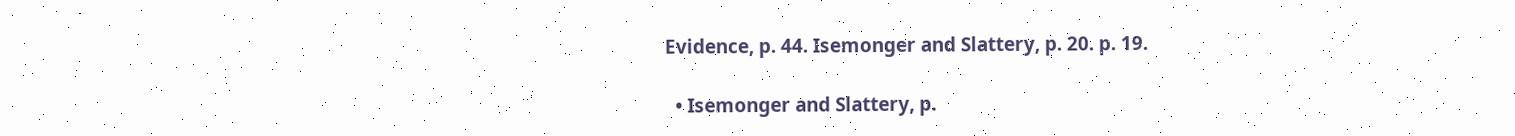Evidence, p. 44. Isemonger and Slattery, p. 20. p. 19.

  • Isemonger and Slattery, p.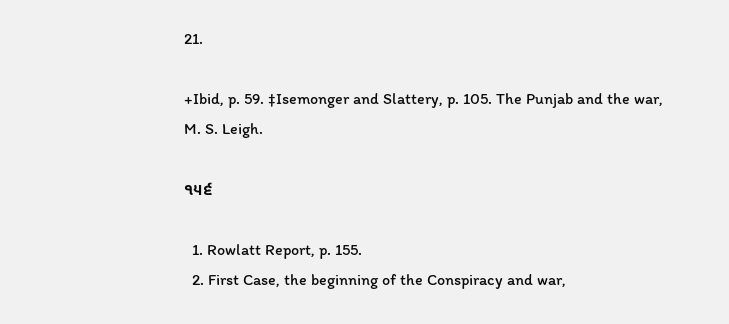21.

+Ibid, p. 59. ‡Isemonger and Slattery, p. 105. The Punjab and the war, M. S. Leigh.

੧੫੬

  1. Rowlatt Report, p. 155.
  2. First Case, the beginning of the Conspiracy and war,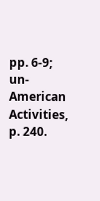pp. 6-9; un-American Activities, p. 240.